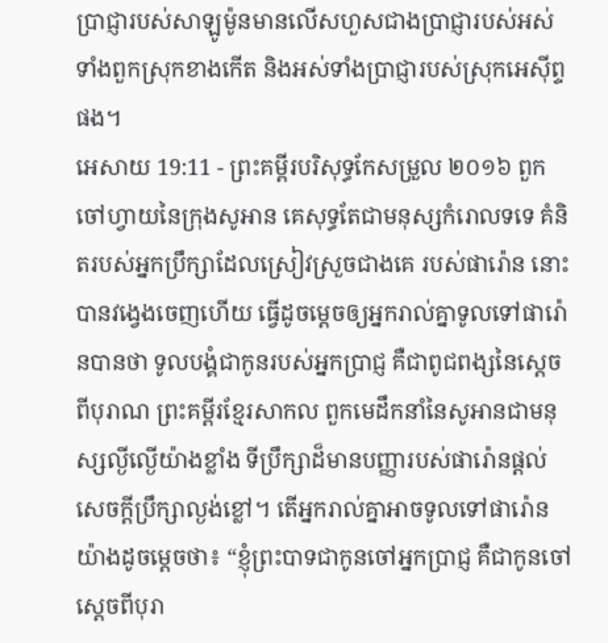ប្រាជ្ញារបស់សាឡូម៉ូនមានលើសហួសជាងប្រាជ្ញារបស់អស់ទាំងពួកស្រុកខាងកើត និងអស់ទាំងប្រាជ្ញារបស់ស្រុកអេស៊ីព្ទផង។
អេសាយ 19:11 - ព្រះគម្ពីរបរិសុទ្ធកែសម្រួល ២០១៦ ពួកចៅហ្វាយនៃក្រុងសូអាន គេសុទ្ធតែជាមនុស្សកំរោលទទេ គំនិតរបស់អ្នកប្រឹក្សាដែលស្រៀវស្រួចជាងគេ របស់ផារ៉ោន នោះបានវង្វេងចេញហើយ ធ្វើដូចម្តេចឲ្យអ្នករាល់គ្នាទូលទៅផារ៉ោនបានថា ទូលបង្គំជាកូនរបស់អ្នកប្រាជ្ញ គឺជាពូជពង្សនៃស្តេចពីបុរាណ ព្រះគម្ពីរខ្មែរសាកល ពួកមេដឹកនាំនៃសូអានជាមនុស្សល្ងីល្ងើយ៉ាងខ្លាំង ទីប្រឹក្សាដ៏មានបញ្ញារបស់ផារ៉ោនផ្ដល់សេចក្ដីប្រឹក្សាល្ងង់ខ្លៅ។ តើអ្នករាល់គ្នាអាចទូលទៅផារ៉ោនយ៉ាងដូចម្ដេចថា៖ “ខ្ញុំព្រះបាទជាកូនចៅអ្នកប្រាជ្ញ គឺជាកូនចៅស្ដេចពីបុរា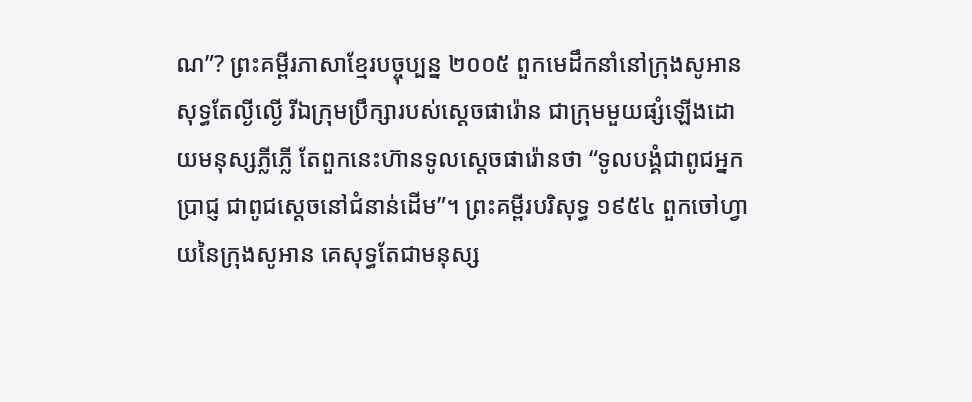ណ”? ព្រះគម្ពីរភាសាខ្មែរបច្ចុប្បន្ន ២០០៥ ពួកមេដឹកនាំនៅក្រុងសូអានសុទ្ធតែល្ងីល្ងើ រីឯក្រុមប្រឹក្សារបស់ស្ដេចផារ៉ោន ជាក្រុមមួយផ្សំឡើងដោយមនុស្សភ្លីភ្លើ តែពួកនេះហ៊ានទូលស្ដេចផារ៉ោនថា “ទូលបង្គំជាពូជអ្នកប្រាជ្ញ ជាពូជស្ដេចនៅជំនាន់ដើម”។ ព្រះគម្ពីរបរិសុទ្ធ ១៩៥៤ ពួកចៅហ្វាយនៃក្រុងសូអាន គេសុទ្ធតែជាមនុស្ស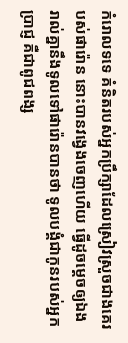កំរោលទទេ គំនិតរបស់អ្នកប្រឹក្សាដែលស្រៀវស្រួចជាងគេរបស់ផារ៉ោន នោះបានវង្វេងចេញហើយ ធ្វើដូចម្តេចឲ្យឯងរាល់គ្នានឹងទូលទៅផារ៉ោនបានថា ទូលបង្គំជាកូនរបស់អ្នកប្រាជ្ញ គឺជាពូជពង្ស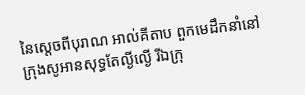នៃស្តេចពីបុរាណ អាល់គីតាប ពួកមេដឹកនាំនៅក្រុងសូអានសុទ្ធតែល្ងីល្ងើ រីឯក្រុ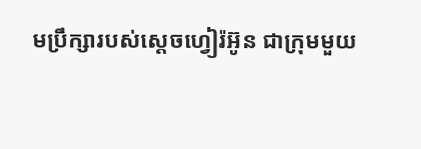មប្រឹក្សារបស់ស្តេចហ្វៀរ៉អ៊ូន ជាក្រុមមួយ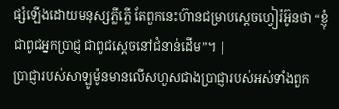ផ្សំឡើងដោយមនុស្សភ្លីភ្លើ តែពួកនេះហ៊ានជម្រាបស្តេចហ្វៀរ៉អ៊ូនថា “ខ្ញុំជាពូជអ្នកប្រាជ្ញ ជាពូជស្តេចនៅជំនាន់ដើម”។ |
ប្រាជ្ញារបស់សាឡូម៉ូនមានលើសហួសជាងប្រាជ្ញារបស់អស់ទាំងពួក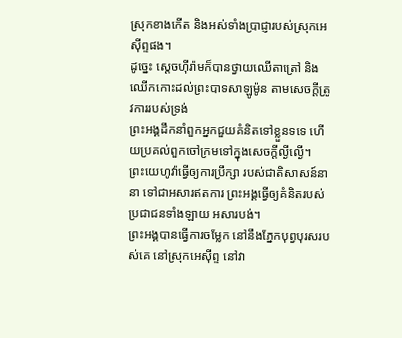ស្រុកខាងកើត និងអស់ទាំងប្រាជ្ញារបស់ស្រុកអេស៊ីព្ទផង។
ដូច្នេះ ស្ដេចហ៊ីរ៉ាមក៏បានថ្វាយឈើតាត្រៅ និងឈើកកោះដល់ព្រះបាទសាឡូម៉ូន តាមសេចក្ដីត្រូវការរបស់ទ្រង់
ព្រះអង្គដឹកនាំពួកអ្នកជួយគំនិតទៅខ្លួនទទេ ហើយប្រគល់ពួកចៅក្រមទៅក្នុងសេចក្ដីល្ងីល្ងើ។
ព្រះយេហូវ៉ាធ្វើឲ្យការប្រឹក្សា របស់ជាតិសាសន៍នានា ទៅជាអសារឥតការ ព្រះអង្គធ្វើឲ្យគំនិតរបស់ប្រជាជនទាំងឡាយ អសារបង់។
ព្រះអង្គបានធ្វើការចម្លែក នៅនឹងភ្នែកបុព្វបុរសរបស់គេ នៅស្រុកអេស៊ីព្ទ នៅវា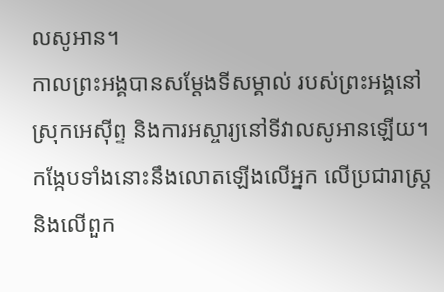លសូអាន។
កាលព្រះអង្គបានសម្ដែងទីសម្គាល់ របស់ព្រះអង្គនៅស្រុកអេស៊ីព្ទ និងការអស្ចារ្យនៅទីវាលសូអានឡើយ។
កង្កែបទាំងនោះនឹងលោតឡើងលើអ្នក លើប្រជារាស្ត្រ និងលើពួក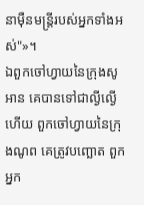នាម៉ឺនមន្ត្រីរបស់អ្នកទាំងអស់"»។
ឯពួកចៅហ្វាយនៃក្រុងសូអាន គេបានទៅជាល្ងីល្ងើហើយ ពួកចៅហ្វាយនៃក្រុងណូព គេត្រូវបញ្ឆោត ពួកអ្នក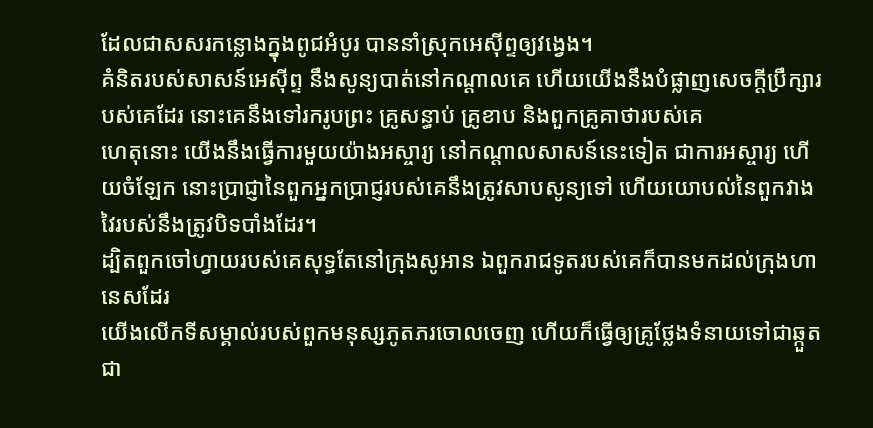ដែលជាសសរកន្លោងក្នុងពូជអំបូរ បាននាំស្រុកអេស៊ីព្ទឲ្យវង្វេង។
គំនិតរបស់សាសន៍អេស៊ីព្ទ នឹងសូន្យបាត់នៅកណ្ដាលគេ ហើយយើងនឹងបំផ្លាញសេចក្ដីប្រឹក្សារបស់គេដែរ នោះគេនឹងទៅរករូបព្រះ គ្រូសន្ធាប់ គ្រូខាប និងពួកគ្រូគាថារបស់គេ
ហេតុនោះ យើងនឹងធ្វើការមួយយ៉ាងអស្ចារ្យ នៅកណ្ដាលសាសន៍នេះទៀត ជាការអស្ចារ្យ ហើយចំឡែក នោះប្រាជ្ញានៃពួកអ្នកប្រាជ្ញរបស់គេនឹងត្រូវសាបសូន្យទៅ ហើយយោបល់នៃពួកវាងវៃរបស់នឹងត្រូវបិទបាំងដែរ។
ដ្បិតពួកចៅហ្វាយរបស់គេសុទ្ធតែនៅក្រុងសូអាន ឯពួករាជទូតរបស់គេក៏បានមកដល់ក្រុងហានេសដែរ
យើងលើកទីសម្គាល់របស់ពួកមនុស្សភូតភរចោលចេញ ហើយក៏ធ្វើឲ្យគ្រូថ្លែងទំនាយទៅជាឆ្កួត ជា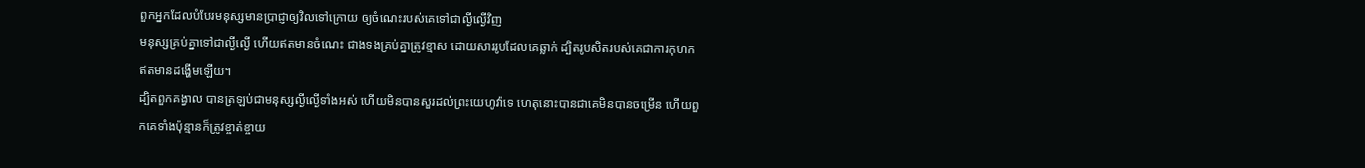ពួកអ្នកដែលបំបែរមនុស្សមានប្រាជ្ញាឲ្យវិលទៅក្រោយ ឲ្យចំណេះរបស់គេទៅជាល្ងីល្ងើវិញ
មនុស្សគ្រប់គ្នាទៅជាល្ងីល្ងើ ហើយឥតមានចំណេះ ជាងទងគ្រប់គ្នាត្រូវខ្មាស ដោយសាររូបដែលគេឆ្លាក់ ដ្បិតរូបសិតរបស់គេជាការកុហក ឥតមានដង្ហើមឡើយ។
ដ្បិតពួកគង្វាល បានត្រឡប់ជាមនុស្សល្ងីល្ងើទាំងអស់ ហើយមិនបានសួរដល់ព្រះយេហូវ៉ាទេ ហេតុនោះបានជាគេមិនបានចម្រើន ហើយពួកគេទាំងប៉ុន្មានក៏ត្រូវខ្ចាត់ខ្ចាយ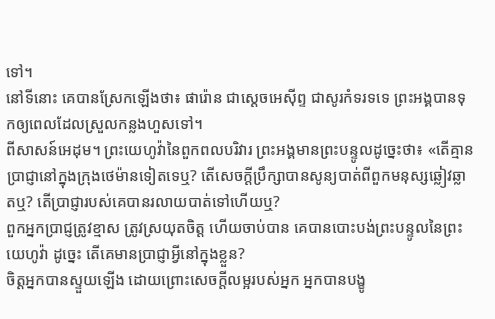ទៅ។
នៅទីនោះ គេបានស្រែកឡើងថា៖ ផារ៉ោន ជាស្តេចអេស៊ីព្ទ ជាសូរកំទរទទេ ព្រះអង្គបានទុកឲ្យពេលដែលស្រួលកន្លងហួសទៅ។
ពីសាសន៍អេដុម។ ព្រះយេហូវ៉ានៃពួកពលបរិវារ ព្រះអង្គមានព្រះបន្ទូលដូច្នេះថា៖ «តើគ្មានប្រាជ្ញានៅក្នុងក្រុងថេម៉ានទៀតទេឬ? តើសេចក្ដីប្រឹក្សាបានសូន្យបាត់ពីពួកមនុស្សឆ្លៀវឆ្លាតឬ? តើប្រាជ្ញារបស់គេបានរលាយបាត់ទៅហើយឬ?
ពួកអ្នកប្រាជ្ញត្រូវខ្មាស ត្រូវស្រយុតចិត្ត ហើយចាប់បាន គេបានបោះបង់ព្រះបន្ទូលនៃព្រះយេហូវ៉ា ដូច្នេះ តើគេមានប្រាជ្ញាអ្វីនៅក្នុងខ្លួន?
ចិត្តអ្នកបានស្ទួយឡើង ដោយព្រោះសេចក្ដីលម្អរបស់អ្នក អ្នកបានបង្ខូ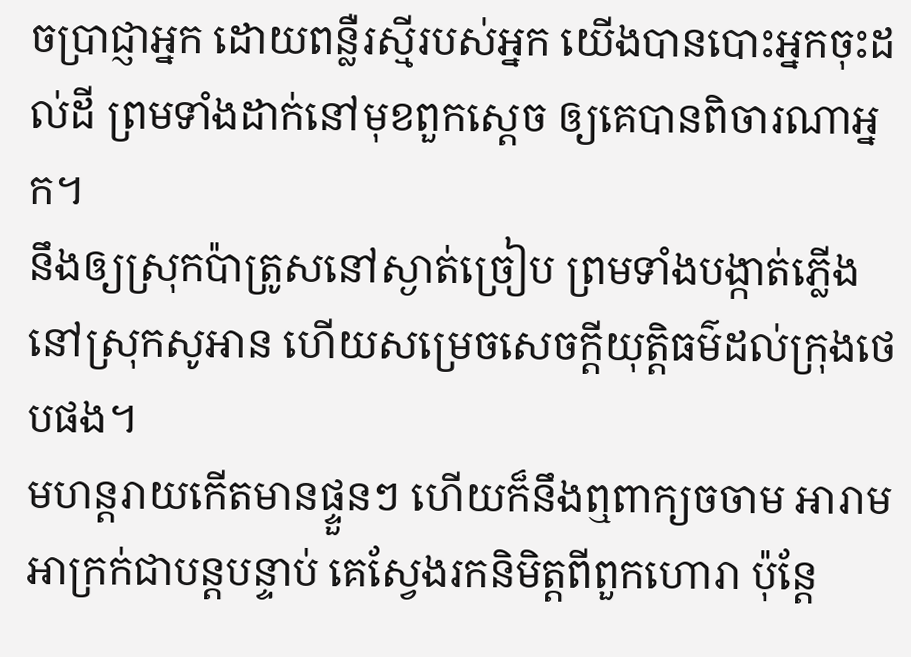ចប្រាជ្ញាអ្នក ដោយពន្លឺរស្មីរបស់អ្នក យើងបានបោះអ្នកចុះដល់ដី ព្រមទាំងដាក់នៅមុខពួកស្តេច ឲ្យគេបានពិចារណាអ្នក។
នឹងឲ្យស្រុកប៉ាត្រូសនៅស្ងាត់ច្រៀប ព្រមទាំងបង្កាត់ភ្លើងនៅស្រុកសូអាន ហើយសម្រេចសេចក្ដីយុត្តិធម៌ដល់ក្រុងថេបផង។
មហន្តរាយកើតមានផ្ទួនៗ ហើយក៏នឹងឮពាក្យចចាម អារាមអាក្រក់ជាបន្តបន្ទាប់ គេស្វែងរកនិមិត្តពីពួកហោរា ប៉ុន្តែ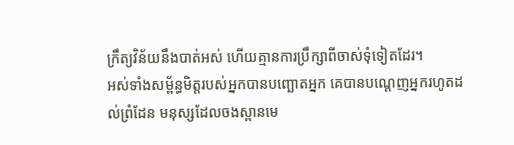ក្រឹត្យវិន័យនឹងបាត់អស់ ហើយគ្មានការប្រឹក្សាពីចាស់ទុំទៀតដែរ។
អស់ទាំងសម្ព័ន្ធមិត្តរបស់អ្នកបានបញ្ឆោតអ្នក គេបានបណ្តេញអ្នករហូតដល់ព្រំដែន មនុស្សដែលចងស្ពានមេ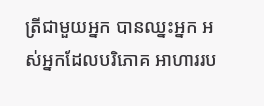ត្រីជាមួយអ្នក បានឈ្នះអ្នក អស់អ្នកដែលបរិភោគ អាហាររប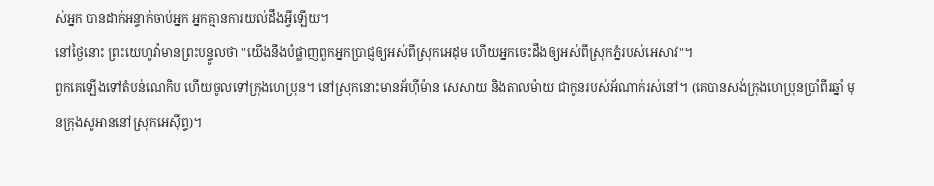ស់អ្នក បានដាក់អន្ទាក់ចាប់អ្នក អ្នកគ្មានការយល់ដឹងអ្វីឡើយ។
នៅថ្ងៃនោះ ព្រះយេហូវ៉ាមានព្រះបន្ទូលថា "យើងនឹងបំផ្លាញពួកអ្នកប្រាជ្ញឲ្យអស់ពីស្រុកអេដុម ហើយអ្នកចេះដឹងឲ្យអស់ពីស្រុកភ្នំរបស់អេសាវ"។
ពួកគេឡើងទៅតំបន់ណេកិប ហើយចូលទៅក្រុងហេប្រុន។ នៅស្រុកនោះមានអ័ហ៊ីម៉ាន សេសាយ និងតាលម៉ាយ ជាកូនរបស់អ័ណាក់រស់នៅ។ (គេបានសង់ក្រុងហេប្រុនប្រាំពីរឆ្នាំ មុនក្រុងសូអាននៅស្រុកអេស៊ីព្ទ)។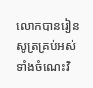លោកបានរៀនសូត្រគ្រប់អស់ទាំងចំណេះវិ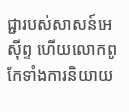ជ្ជារបស់សាសន៍អេស៊ីព្ទ ហើយលោកពូកែទាំងការនិយាយ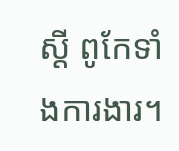ស្ដី ពូកែទាំងការងារ។